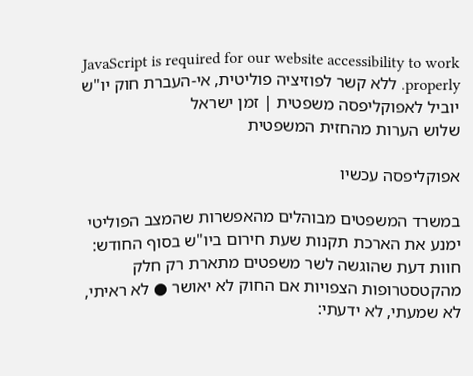JavaScript is required for our website accessibility to work properly. ללא קשר לפוזיציה פוליטית, אי-העברת חוק יו"ש יוביל לאפוקליפסה משפטית | זמן ישראל
שלוש הערות מהחזית המשפטית

אפוקליפסה עכשיו

במשרד המשפטים מבוהלים מהאפשרות שהמצב הפוליטי ימנע את הארכת תקנות שעת חירום ביו"ש בסוף החודש: חוות דעת שהוגשה לשר משפטים מתארת רק חלק מהקטסטרופות הצפויות אם החוק לא יאושר ● לא ראיתי, לא שמעתי, לא ידעתי: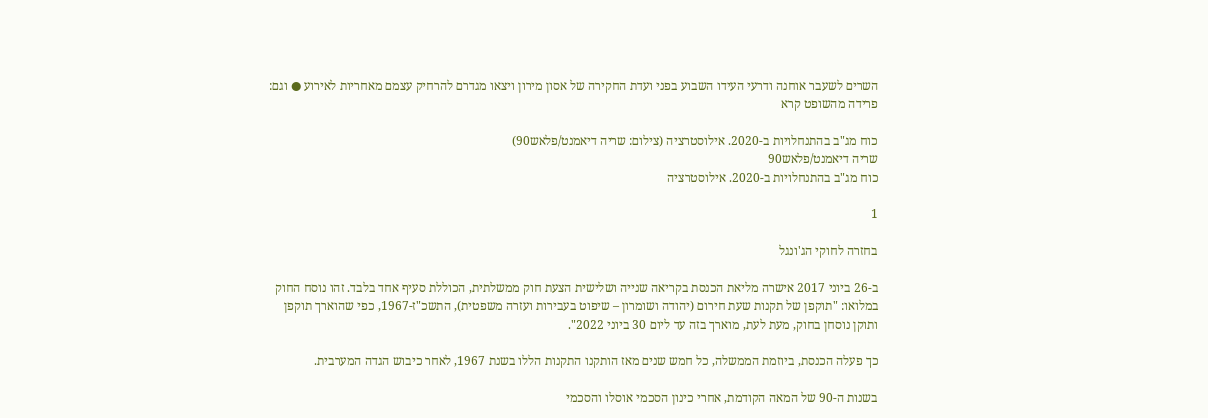השרים לשעבר אוחנה ודרעי העידו השבוע בפני ועדת החקירה של אסון מירון ויצאו מגדרם להרחיק עצמם מאחריות לאירוע ● וגם: פרידה מהשופט קרא

כוח מג"ב בהתנחלויות ב-2020. אילוסטרציה (צילום: שריה דיאמנט/פלאש90)
שריה דיאמנט/פלאש90
כוח מג"ב בהתנחלויות ב-2020. אילוסטרציה

1

בחזרה לחוקי הג'ונגל

ב-26 ביוני 2017 אישרה מליאת הכנסת בקריאה שנייה ושלישית הצעת חוק ממשלתית, הכוללת סעיף אחד בלבד. זהו נוסח החוק במלואו: "תוקפן של תקנות שעת חירום (יהודה ושומרון – שיפוט בעבירות ועזרה משפטית), התשכ"ז-1967, כפי שהוארך תוקפן ותוקן נוסחן בחוק, מעת לעת, מוארך בזה עד ליום 30 ביוני 2022".

כך פעלה הכנסת, ביוזמת הממשלה, כל חמש שנים מאז הותקנו התקנות הללו בשנת 1967, לאחר כיבוש הגדה המערבית.

בשנות ה-90 של המאה הקודמת, אחרי כינון הסכמי אוסלו והסכמי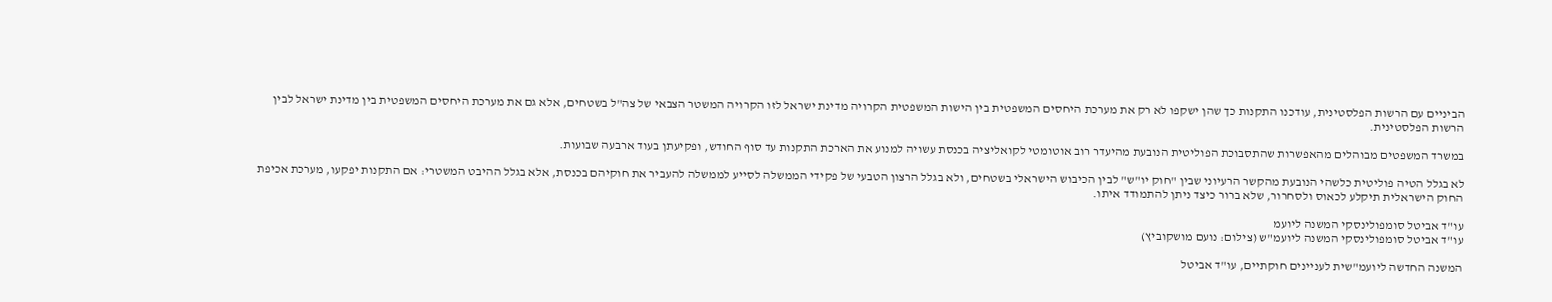הביניים עם הרשות הפלסטינית, עודכנו התקנות כך שהן ישקפו לא רק את מערכת היחסים המשפטית בין הישות המשפטית הקרויה מדינת ישראל לזו הקרויה המשטר הצבאי של צה"ל בשטחים, אלא גם את מערכת היחסים המשפטית בין מדינת ישראל לבין הרשות הפלסטינית.

במשרד המשפטים מבוהלים מהאפשרות שהתסבוכת הפוליטית הנובעת מהיעדר רוב אוטומטי לקואליציה בכנסת עשויה למנוע את הארכת התקנות עד סוף החודש, ופקיעתן בעוד ארבעה שבועות.

לא בגלל הטיה פוליטית כלשהי הנובעת מהקשר הרעיוני שבין "חוק יו"ש" לבין הכיבוש הישראלי בשטחים, ולא בגלל הרצון הטבעי של פקידי הממשלה לסייע לממשלה להעביר את חוקיהם בכנסת, אלא בגלל ההיבט המשטרי: אם התקנות יפקעו, מערכת אכיפת החוק הישראלית תיקלע לכאוס ולסחרור, שלא ברור כיצד ניתן להתמודד איתו.

עו"ד אביטל סומפולינסקי המשנה ליועמ
עו"ד אביטל סומפולינסקי המשנה ליועמ"ש (צילום: נועם מושקוביץ)

המשנה החדשה ליועמ"שית לעניינים חוקתיים, עו"ד אביטל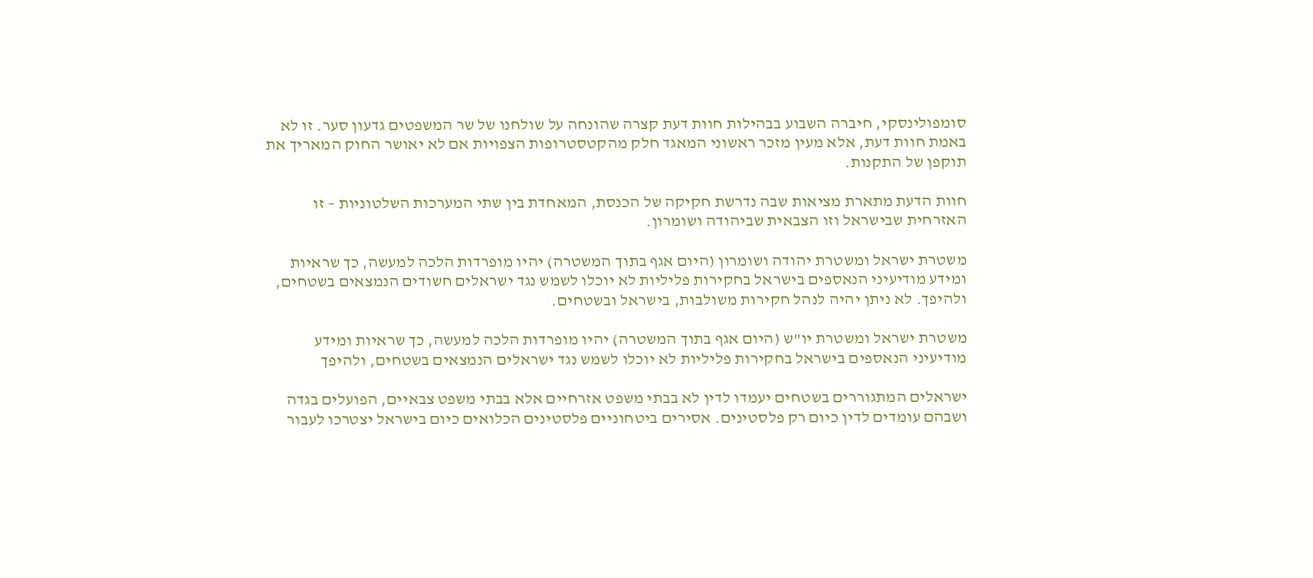סומפולינסקי, חיברה השבוע בבהילות חוות דעת קצרה שהונחה על שולחנו של שר המשפטים גדעון סער. זו לא באמת חוות דעת, אלא מעין מזכר ראשוני המאגד חלק מהקטסטרופות הצפויות אם לא יאושר החוק המאריך את תוקפן של התקנות.

חוות הדעת מתארת מציאות שבה נדרשת חקיקה של הכנסת, המאחדת בין שתי המערכות השלטוניות – זו האזרחית שבישראל וזו הצבאית שביהודה ושומרון.

משטרת ישראל ומשטרת יהודה ושומרון (היום אגף בתוך המשטרה) יהיו מופרדות הלכה למעשה, כך שראיות ומידע מודיעיני הנאספים בישראל בחקירות פליליות לא יוכלו לשמש נגד ישראלים חשודים הנמצאים בשטחים, ולהיפך. לא ניתן יהיה לנהל חקירות משולבות, בישראל ובשטחים.

משטרת ישראל ומשטרת יו"ש (היום אגף בתוך המשטרה) יהיו מופרדות הלכה למעשה, כך שראיות ומידע מודיעיני הנאספים בישראל בחקירות פליליות לא יוכלו לשמש נגד ישראלים הנמצאים בשטחים, ולהיפך

ישראלים המתגוררים בשטחים יעמדו לדין לא בבתי משפט אזרחיים אלא בבתי משפט צבאיים, הפועלים בגדה ושבהם עומדים לדין כיום רק פלסטינים. אסירים ביטחוניים פלסטינים הכלואים כיום בישראל יצטרכו לעבור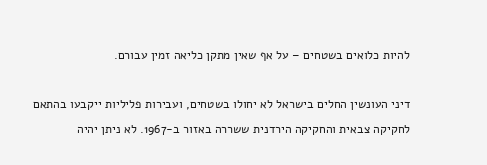להיות כלואים בשטחים – על אף שאין מתקן כליאה זמין עבורם.

דיני העונשין החלים בישראל לא יחולו בשטחים, ועבירות פליליות ייקבעו בהתאם לחקיקה צבאית והחקיקה הירדנית ששררה באזור ב-1967. לא ניתן יהיה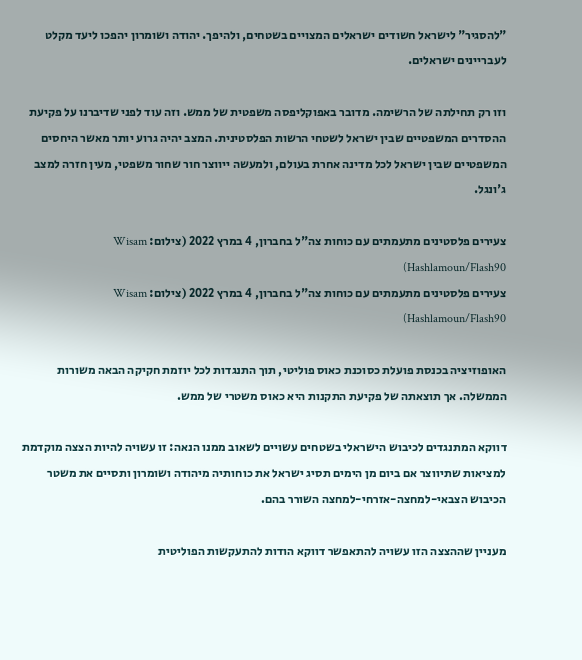"להסגיר" לישראל חשודים ישראלים המצויים בשטחים, ולהיפך. יהודה ושומרון יהפכו ליעד מקלט לעבריינים ישראלים.

וזו רק תחילתה של הרשימה. מדובר באפוקליפסה משפטית של ממש. וזה עוד לפני שדיברנו על פקיעת ההסדרים המשפטיים שבין ישראל לשטחי הרשות הפלסטינית. המצב יהיה גרוע יותר מאשר היחסים המשפטיים שבין ישראל לכל מדינה אחרת בעולם, ולמעשה ייווצר חור שחור משפטי, מעין חזרה למצב ג'ונגל.

צעירים פלסטינים מתעמתים עם כוחות צה"ל בחברון, 4 במרץ 2022 (צילום: Wisam Hashlamoun/Flash90)
צעירים פלסטינים מתעמתים עם כוחות צה"ל בחברון, 4 במרץ 2022 (צילום: Wisam Hashlamoun/Flash90)

האופוזיציה בכנסת פועלת כסוכנת כאוס פוליטי, תוך התנגדות לכל יוזמת חקיקה הבאה משורות הממשלה. אך תוצאתה של פקיעת התקנות היא כאוס משטרי של ממש.

דווקא המתנגדים לכיבוש הישראלי בשטחים עשויים לשאוב ממנו הנאה: זו עשויה להיות הצצה מוקדמת למציאות שתיווצר אם ביום מן הימים תסיג ישראל את כוחותיה מיהודה ושומרון ותסיים את משטר הכיבוש הצבאי-למחצה-אזרחי-למחצה השורר בהם.

מעניין שההצצה הזו עשויה להתאפשר דווקא הודות להתעקשות הפוליטית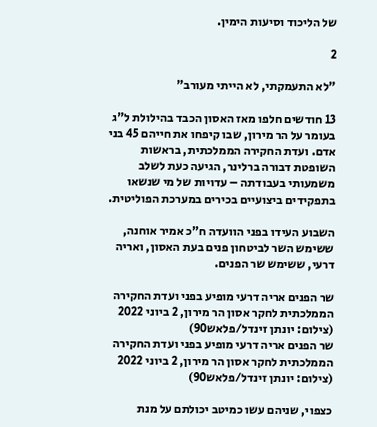של הליכוד וסיעות הימין.

2

"לא התעמקתי, לא הייתי מעורב"

13 חודשים חלפו מאז האסון הכבד בהילולת ל"ג בעומר על הר מירון, שבו קיפחו את חייהם 45 בני אדם. ועדת החקירה הממלכתית, בראשות השופטת דבורה ברלינר, הגיעה כעת לשלב משמעותי בעבודתה – עדויות של מי שנשאו בתפקידים ביצועיים בכירים במערכת הפוליטית.

השבוע העידו בפני הוועדה ח"כ אמיר אוחנה, ששימש השר לביטחון פנים בעת האסון, ואריה דרעי, ששימש שר הפנים.

שר הפנים אריה דרעי מופיע בפני ועדת החקירה הממלכתית לחקר אסון הר מירון, 2 ביוני 2022 (צילום: יונתן זינדל/פלאש90)
שר הפנים אריה דרעי מופיע בפני ועדת החקירה הממלכתית לחקר אסון הר מירון, 2 ביוני 2022 (צילום: יונתן זינדל/פלאש90)

כצפוי, שניהם עשו כמיטב יכולתם על מנת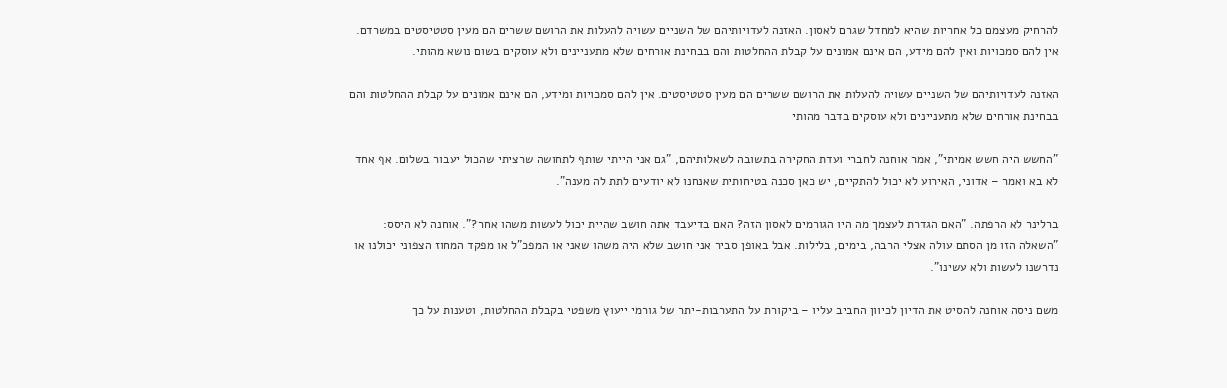להרחיק מעצמם כל אחריות שהיא למחדל שגרם לאסון. האזנה לעדויותיהם של השניים עשויה להעלות את הרושם ששרים הם מעין סטטיסטים במשרדם. אין להם סמכויות ואין להם מידע, הם אינם אמונים על קבלת ההחלטות והם בבחינת אורחים שלא מתעניינים ולא עוסקים בשום נושא מהותי.

האזנה לעדויותיהם של השניים עשויה להעלות את הרושם ששרים הם מעין סטטיסטים. אין להם סמכויות ומידע, הם אינם אמונים על קבלת ההחלטות והם בבחינת אורחים שלא מתעניינים ולא עוסקים בדבר מהותי

"החשש היה חשש אמיתי", אמר אוחנה לחברי ועדת החקירה בתשובה לשאלותיהם, "גם אני הייתי שותף לתחושה שרציתי שהכול יעבור בשלום. אף אחד לא בא ואמר – אדוני, האירוע לא יכול להתקיים, יש כאן סכנה בטיחותית שאנחנו לא יודעים לתת לה מענה".

ברלינר לא הרפתה. "האם הגדרת לעצמך מה היו הגורמים לאסון הזה? האם בדיעבד אתה חושב שהיית יכול לעשות משהו אחר?". אוחנה לא היסס: "השאלה הזו מן הסתם עולה אצלי הרבה, בימים, בלילות. אבל באופן סביר אני חושב שלא היה משהו שאני או המפכ"ל או מפקד המחוז הצפוני יכולנו או נדרשנו לעשות ולא עשינו".

משם ניסה אוחנה להסיט את הדיון לכיוון החביב עליו – ביקורת על התערבות-יתר של גורמי ייעוץ משפטי בקבלת ההחלטות, וטענות על כך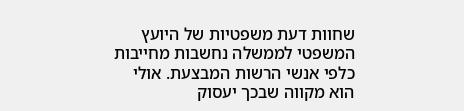שחוות דעת משפטיות של היועץ המשפטי לממשלה נחשבות מחייבות כלפי אנשי הרשות המבצעת. אולי הוא מקווה שבכך יעסוק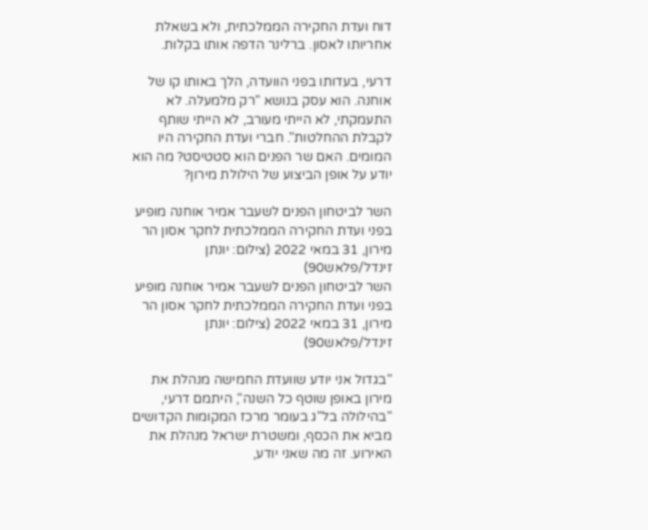דוח ועדת החקירה הממלכתית, ולא בשאלת אחריותו לאסון. ברלינר הדפה אותו בקלות.

דרעי, בעדותו בפני הוועדה, הלך באותו קו של אוחנה. הוא עסק בנושא "רק מלמעלה. לא התעמקתי, לא הייתי מעורב, לא הייתי שותף לקבלת ההחלטות". חברי ועדת החקירה היו המומים. האם שר הפנים הוא סטטיסט? מה הוא יודע על אופן הביצוע של הילולת מירון?

השר לביטחון הפנים לשעבר אמיר אוחנה מופיע בפני ועדת החקירה הממלכתית לחקר אסון הר מירון, 31 במאי 2022 (צילום: יונתן זינדל/פלאש90)
השר לביטחון הפנים לשעבר אמיר אוחנה מופיע בפני ועדת החקירה הממלכתית לחקר אסון הר מירון, 31 במאי 2022 (צילום: יונתן זינדל/פלאש90)

"בגדול אני יודע שוועדת החמישה מנהלת את מירון באופן שוטף כל השנה", היתמם דרעי, "בהילולה בל"ג בעומר מרכז המקומות הקדושים מביא את הכסף, ומשטרת ישראל מנהלת את האירוע. זה מה שאני יודע,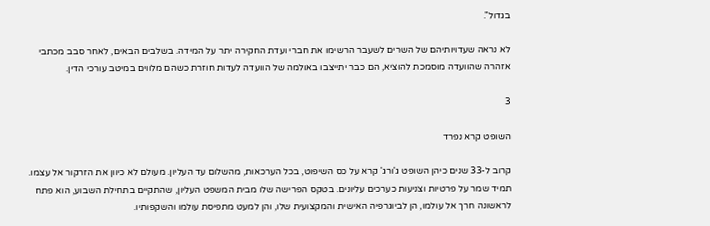בגדול".

לא נראה שעדויותיהם של השרים לשעבר הרשימו את חברי ועדת החקירה יתר על המידה. בשלבים הבאים, לאחר סבב מכתבי אזהרה שהוועדה מוסמכת להוציא, הם כבר יתייצבו באולמה של הוועדה לעדות חוזרת כשהם מלווים במיטב עורכי הדין.

3

השופט קרא נפרד

קרוב ל-33 שנים כיהן השופט ג'ורג' קרא על כס השיפוט, בכל הערכאות, מהשלום עד העליון. מעולם לא כיוון את הזרקור אל עצמו. תמיד שמר על פרטיות וצניעות כערכים עליונים. בטקס הפרישה שלו מבית המשפט העליון, שהתקיים בתחילת השבוע, הוא פתח לראשונה חרך אל עולמו, הן לביוגרפיה האישית והמקצועית שלו, והן למעט מתפיסת עולמו והשקפותיו.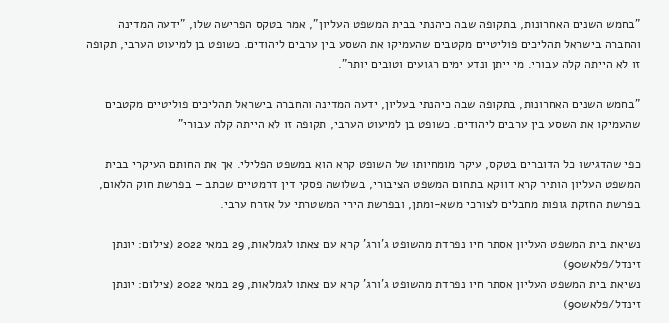"בחמש השנים האחרונות, בתקופה שבה כיהנתי בבית המשפט העליון", אמר בטקס הפרישה שלו, "ידעה המדינה והחברה בישראל תהליכים פוליטיים מקטבים שהעמיקו את השסע בין ערבים ליהודים. כשופט בן למיעוט הערבי, תקופה זו לא הייתה קלה עבורי. מי ייתן ונדע ימים רגועים וטובים יותר".

"בחמש השנים האחרונות, בתקופה שבה כיהנתי בעליון, ידעה המדינה והחברה בישראל תהליכים פוליטיים מקטבים שהעמיקו את השסע בין ערבים ליהודים. כשופט בן למיעוט הערבי, תקופה זו לא הייתה קלה עבורי"

כפי שהדגישו כל הדוברים בטקס, עיקר מומחיותו של השופט קרא הוא במשפט הפלילי. אך את החותם העיקרי בבית המשפט העליון הותיר קרא דווקא בתחום המשפט הציבורי, בשלושה פסקי דין דרמטיים שכתב – בפרשת חוק הלאום, בפרשת החזקת גופות מחבלים לצורכי משא-ומתן, ובפרשת הירי המשטרתי על אזרח ערבי.

נשיאת בית המשפט העליון אסתר חיו נפרדת מהשופט ג'ורג' קרא עם צאתו לגמלאות, 29 במאי 2022 (צילום: יונתן זינדל/פלאש90)
נשיאת בית המשפט העליון אסתר חיו נפרדת מהשופט ג'ורג' קרא עם צאתו לגמלאות, 29 במאי 2022 (צילום: יונתן זינדל/פלאש90)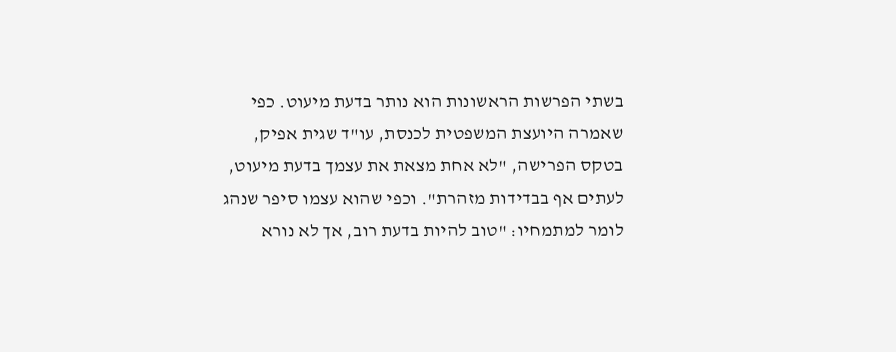בשתי הפרשות הראשונות הוא נותר בדעת מיעוט. כפי שאמרה היועצת המשפטית לכנסת, עו"ד שגית אפיק, בטקס הפרישה, "לא אחת מצאת את עצמך בדעת מיעוט, לעתים אף בבדידות מזהרת". וכפי שהוא עצמו סיפר שנהג לומר למתמחיו: "טוב להיות בדעת רוב, אך לא נורא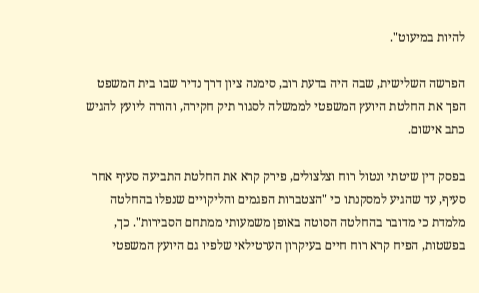להיות במיעוט".

הפרשה השלישית, שבה היה בדעת רוב, סימנה ציון דרך נדיר שבו בית המשפט הפך את החלטת היועץ המשפטי לממשלה לסגור תיק חקירה, והורה ליועץ להגיש כתב אישום.

בפסק דין שיטתי ונטול רוח וצלצולים, פירק קרא את החלטת התביעה סעיף אחר סעיף, עד שהגיע למסקנתו כי "הצטברות הפגמים והליקויים שנפלו בהחלטה מלמדת כי מדובר בהחלטה הסוטה באופן משמעותי ממתחם הסבירות". כך, בפשטות, הפיח קרא רוח חיים בעיקרון הערטילאי שלפיו גם היועץ המשפטי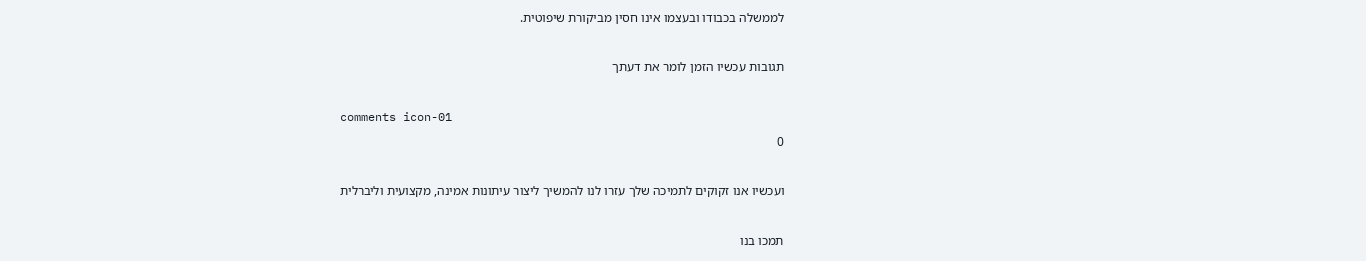לממשלה בכבודו ובעצמו אינו חסין מביקורת שיפוטית.

תגובות עכשיו הזמן לומר את דעתך

comments icon-01
0

ועכשיו אנו זקוקים לתמיכה שלך עזרו לנו להמשיך ליצור עיתונות אמינה, מקצועית וליברלית

תמכו בנו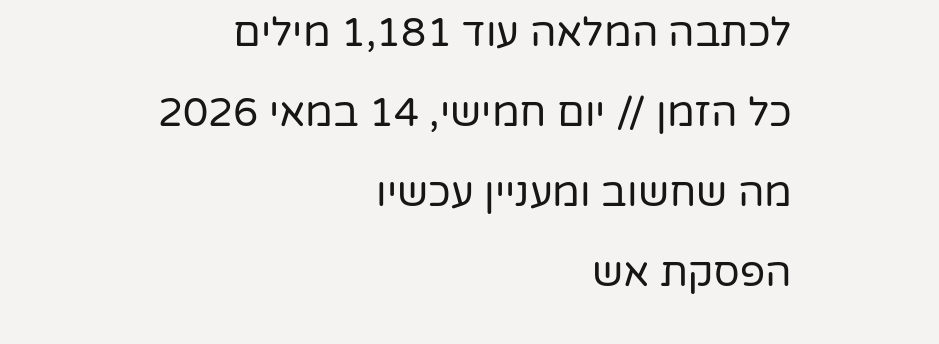לכתבה המלאה עוד 1,181 מילים
כל הזמן // יום חמישי, 14 במאי 2026
מה שחשוב ומעניין עכשיו
הפסקת אש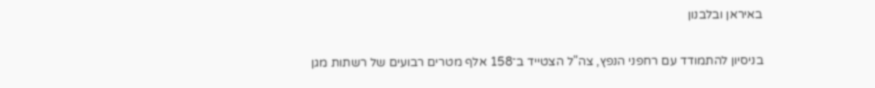באיראן ובלבנון

בניסיון להתמודד עם רחפני הנפץ, צה"ל הצטייד ב־158 אלף מטרים רבועים של רשתות מגן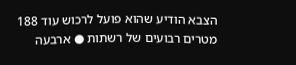הצבא הודיע שהוא פועל לרכוש עוד 188 מטרים רבועים של רשתות ● ארבעה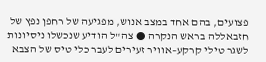פצועים, בהם אחד במצב אנוש, מפגיעה של רחפן נפץ של חזבאללה בראש הנקרה ● צה"ל הודיע שנכשלו ניסיונות לשגר טילי קרקע–אוויר זעירים לעבר כלי טיס של הצבא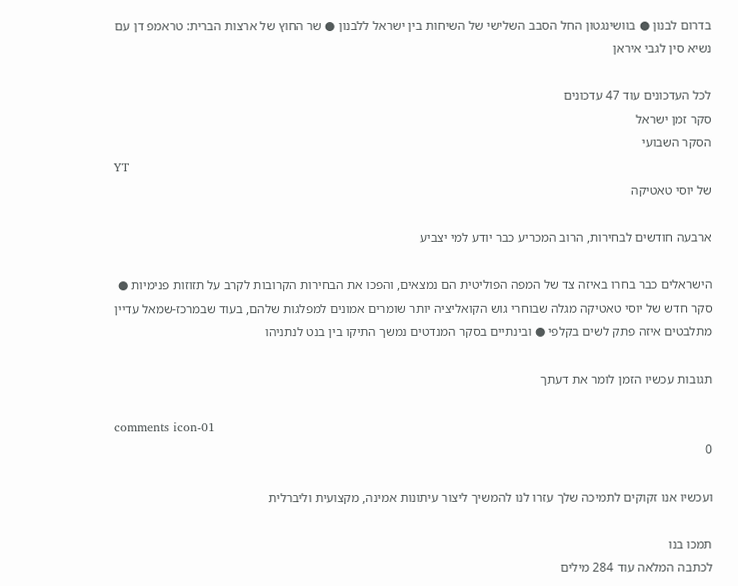בדרום לבנון ● בוושינגטון החל הסבב השלישי של השיחות בין ישראל ללבנון ● שר החוץ של ארצות הברית: טראמפ דן עם נשיא סין לגבי איראן

לכל העדכונים עוד 47 עדכונים
סקר זמן ישראל
הסקר השבועי
YT
של יוסי טאטיקה

ארבעה חודשים לבחירות, הרוב המכריע כבר יודע למי יצביע

הישראלים כבר בחרו באיזה צד של המפה הפוליטית הם נמצאים, והפכו את הבחירות הקרובות לקרב על תזוזות פנימיות ● סקר חדש של יוסי טאטיקה מגלה שבוחרי גוש הקואליציה יותר שומרים אמונים למפלגות שלהם, בעוד שבמרכז-שמאל עדיין מתלבטים איזה פתק לשים בקלפי ● ובינתיים בסקר המנדטים נמשך התיקו בין בנט לנתניהו

תגובות עכשיו הזמן לומר את דעתך

comments icon-01
0

ועכשיו אנו זקוקים לתמיכה שלך עזרו לנו להמשיך ליצור עיתונות אמינה, מקצועית וליברלית

תמכו בנו
לכתבה המלאה עוד 284 מילים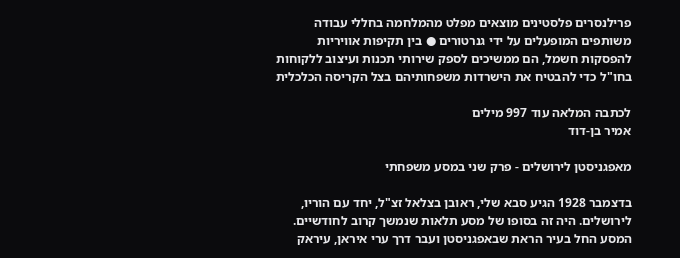פרילנסרים פלסטינים מוצאים מפלט מהמלחמה בחללי עבודה משותפים המופעלים על ידי גנרטורים ● בין תקיפות אוויריות להפסקות חשמל, הם ממשיכים לספק שירותי תכנות ועיצוב ללקוחות בחו"ל כדי להבטיח את הישרדות משפחותיהם בצל הקריסה הכלכלית

לכתבה המלאה עוד 997 מילים
אמיר בן-דוד

מאפגניסטן לירושלים - פרק שני במסע משפחתי

בדצמבר 1928 הגיע סבא שלי, ראובן בצלאל זצ"ל, יחד עם הוריו, לירושלים. היה זה בסופו של מסע תלאות שנמשך קרוב לחודשיים. המסע החל בעיר הראת שבאפגניסטן ועבר דרך ערי איראן, עיראק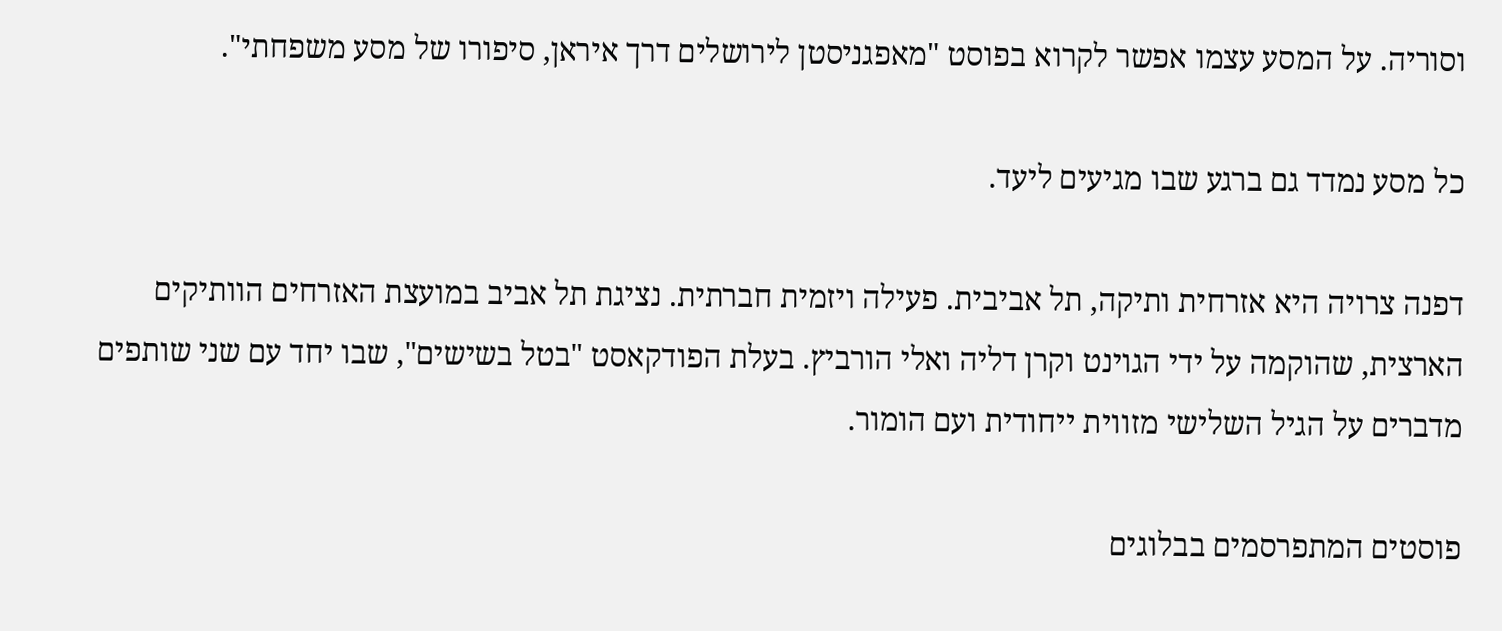וסוריה. על המסע עצמו אפשר לקרוא בפוסט "מאפגניסטן לירושלים דרך איראן, סיפורו של מסע משפחתי".

כל מסע נמדד גם ברגע שבו מגיעים ליעד.

דפנה צרויה היא אזרחית ותיקה, תל אביבית. פעילה ויזמית חברתית. נציגת תל אביב במועצת האזרחים הוותיקים הארצית, שהוקמה על ידי הגוינט וקרן דליה ואלי הורביץ. בעלת הפודקאסט "בטל בשישים", שבו יחד עם שני שותפים מדברים על הגיל השלישי מזווית ייחודית ועם הומור.

פוסטים המתפרסמים בבלוגים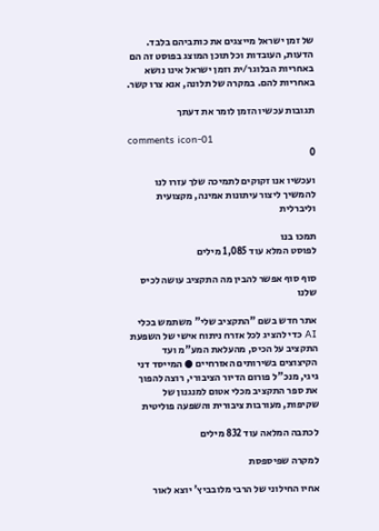של זמן ישראל מייצגים את כותביהם בלבד. הדעות, העובדות וכל תוכן המוצג בפוסט זה הם באחריות הבלוגר/ית וזמן ישראל אינו נושא באחריות להם. במקרה של תלונה, אנא צרו קשר.

תגובות עכשיו הזמן לומר את דעתך

comments icon-01
0

ועכשיו אנו זקוקים לתמיכה שלך עזרו לנו להמשיך ליצור עיתונות אמינה, מקצועית וליברלית

תמכו בנו
לפוסט המלא עוד 1,085 מילים

סוף סוף אפשר להבין מה התקציב עושה לכיס שלנו

אתר חדש בשם "התקציב שלי" משתמש בכלי AI כדי להציג לכל אזרח ניתוח אישי של השפעת התקציב על הכיס, מהעלאת המע"מ ועד הקיצוצים בשירותים האזרחיים ● המייסד דני גיגי, מנכ"ל פורום הדיור הציבורי, רוצה להפוך את ספר התקציב מכלי אטום למנגנון של שקיפות, מעורבות ציבורית והשפעה פוליטית

לכתבה המלאה עוד 832 מילים

למקרה שפיספסת

אחיו החילוני של הרבי מלובביץ' יוצא לאור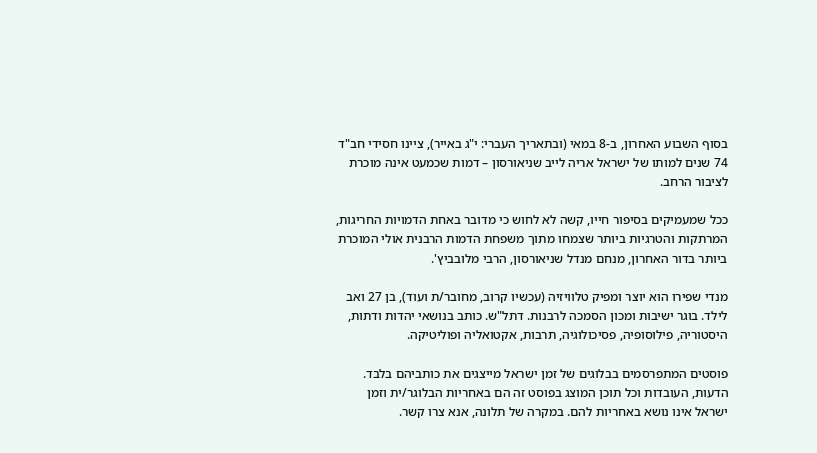בסוף השבוע האחרון, ב-8 במאי (ובתאריך העברי: י"ג באייר), ציינו חסידי חב"ד 74 שנים למותו של ישראל אריה לייב שניאורסון – דמות שכמעט אינה מוכרת לציבור הרחב.

ככל שמעמיקים בסיפור חייו, קשה לא לחוש כי מדובר באחת הדמויות החריגות, המרתקות והטרגיות ביותר שצמחו מתוך משפחת הדמות הרבנית אולי המוכרת ביותר בדור האחרון, מנחם מנדל שניאורסון, הרבי מלובביץ'.

מנדי שפירו הוא יוצר ומפיק טלוויזיה (עכשיו קרוב, מחובר/ת ועוד), בן 27 ואב לילד. בוגר ישיבות ומכון הסמכה לרבנות. דתל"ש. כותב בנושאי יהדות ודתות, היסטוריה, פילוסופיה, פסיכולוגיה, תרבות, אקטואליה ופוליטיקה.

פוסטים המתפרסמים בבלוגים של זמן ישראל מייצגים את כותביהם בלבד. הדעות, העובדות וכל תוכן המוצג בפוסט זה הם באחריות הבלוגר/ית וזמן ישראל אינו נושא באחריות להם. במקרה של תלונה, אנא צרו קשר.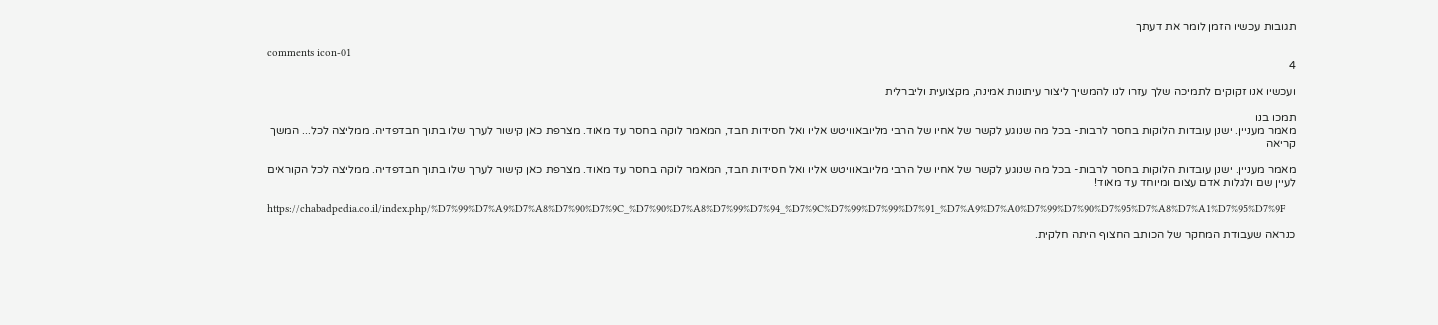תגובות עכשיו הזמן לומר את דעתך

comments icon-01
4

ועכשיו אנו זקוקים לתמיכה שלך עזרו לנו להמשיך ליצור עיתונות אמינה, מקצועית וליברלית

תמכו בנו
מאמר מעניין. ישנן עובדות הלוקות בחסר לרבות- בכל מה שנוגע לקשר של אחיו של הרבי מליובאוויטש אליו ואל חסידות חבד, המאמר לוקה בחסר עד מאוד. מצרפת כאן קישור לערך שלו בתוך חבדפדיה. ממליצה לכל... המשך קריאה

מאמר מעניין. ישנן עובדות הלוקות בחסר לרבות- בכל מה שנוגע לקשר של אחיו של הרבי מליובאוויטש אליו ואל חסידות חבד, המאמר לוקה בחסר עד מאוד. מצרפת כאן קישור לערך שלו בתוך חבדפדיה. ממליצה לכל הקוראים לעיין שם ולגלות אדם עצום ומיוחד עד מאוד!

https://chabadpedia.co.il/index.php/%D7%99%D7%A9%D7%A8%D7%90%D7%9C_%D7%90%D7%A8%D7%99%D7%94_%D7%9C%D7%99%D7%99%D7%91_%D7%A9%D7%A0%D7%99%D7%90%D7%95%D7%A8%D7%A1%D7%95%D7%9F

כנראה שעבודת המחקר של הכותב החצוף היתה חלקית.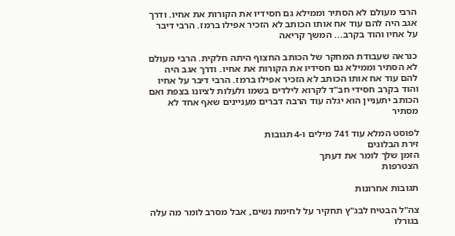הרבי מעולם לא הסתיר וממילא גם חסידיו את הקורות את אחיו. ודרך אגב היה להם עוד אח אותו הכותב לא הזכיר אפילו ברמז. הרבי דיבר על אחיו והוד בקרב... המשך קריאה

כנראה שעבודת המחקר של הכותב החצוף היתה חלקית. הרבי מעולם לא הסתיר וממילא גם חסידיו את הקורות את אחיו. ודרך אגב היה להם עוד אח אותו הכותב לא הזכיר אפילו ברמז. הרבי דיבר על אחיו והוד בקרב חסידי חב"ד לקרוא לילדים בשמו ולעלות לציונו בצפת ואם הכותב יתעניין הוא יגלה עוד הרבה דברים מעניינים שאף אחד לא מסתיר

לפוסט המלא עוד 741 מילים ו-4 תגובות
זירת הבלוגים
הזמן שלך לומר את דעתך
הצטרפות

תגובות אחרונות

צה"ל הבטיח לבג"ץ תחקיר על לחימת נשים, אבל מסרב לומר מה עלה בגורלו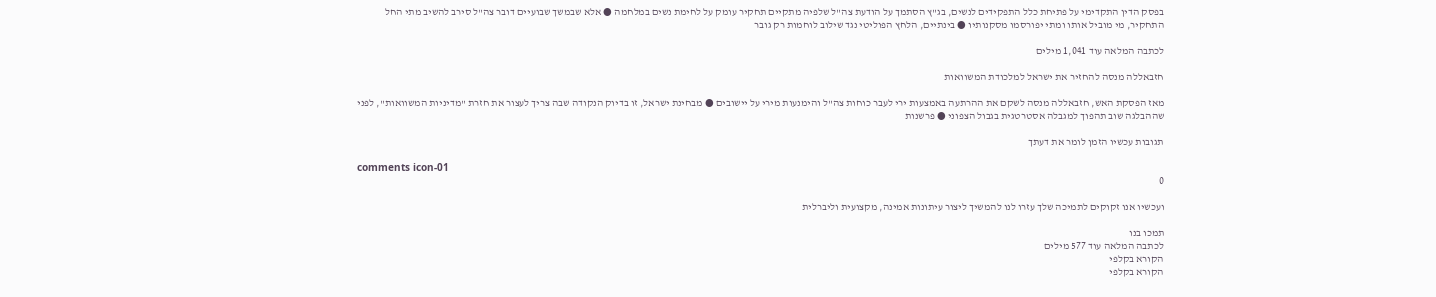בפסק הדין התקדימי על פתיחת כלל התפקידים לנשים, בג"ץ הסתמך על הודעת צה"ל שלפיה מתקיים תחקיר עומק על לחימת נשים במלחמה ● אלא שבמשך שבועיים דובר צה"ל סירב להשיב מתי החל התחקיר, מי מוביל אותו ומתי יפורסמו מסקנותיו ● בינתיים, הלחץ הפוליטי נגד שילוב לוחמות רק גובר

לכתבה המלאה עוד 1,041 מילים

חזבאללה מנסה להחזיר את ישראל למלכודת המשוואות

מאז הפסקת האש, חזבאללה מנסה לשקם את ההרתעה באמצעות ירי לעבר כוחות צה"ל והימנעות מירי על יישובים ● מבחינת ישראל, זו בדיוק הנקודה שבה צריך לעצור את חזרת "מדיניות המשוואות", לפני שההבלגה שוב תהפוך למגבלה אסטרטגית בגבול הצפוני ● פרשנות

תגובות עכשיו הזמן לומר את דעתך

comments icon-01
0

ועכשיו אנו זקוקים לתמיכה שלך עזרו לנו להמשיך ליצור עיתונות אמינה, מקצועית וליברלית

תמכו בנו
לכתבה המלאה עוד 577 מילים
הקורא בקלפי
הקורא בקלפי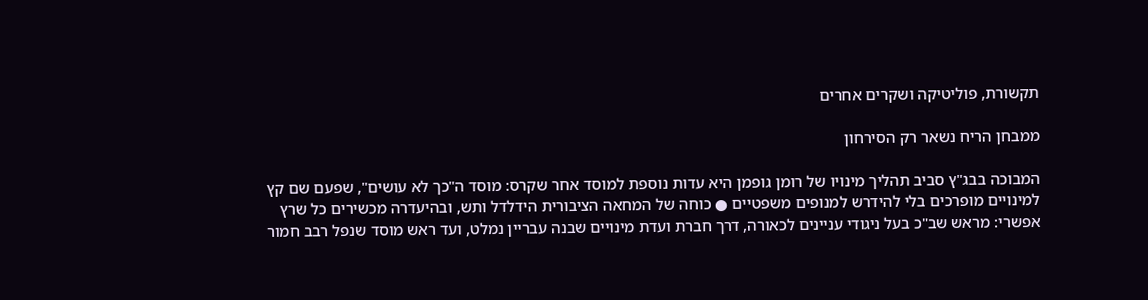תקשורת, פוליטיקה ושקרים אחרים

ממבחן הריח נשאר רק הסירחון

המבוכה בבג"ץ סביב תהליך מינויו של רומן גופמן היא עדות נוספת למוסד אחר שקרס: מוסד ה"כך לא עושים", שפעם שם קץ למינויים מופרכים בלי להידרש למנופים משפטיים ● כוחה של המחאה הציבורית הידלדל ותש, ובהיעדרה מכשירים כל שרץ אפשרי: מראש שב"כ בעל ניגודי עניינים לכאורה, דרך חברת ועדת מינויים שבנה עבריין נמלט, ועד ראש מוסד שנפל רבב חמור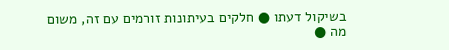בשיקול דעתו ● חלקים בעיתונות זורמים עם זה, משום מה ●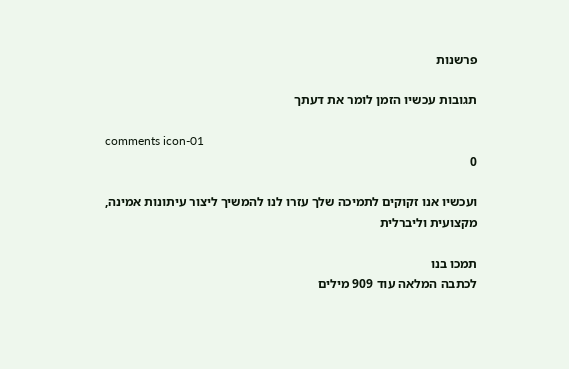פרשנות

תגובות עכשיו הזמן לומר את דעתך

comments icon-01
0

ועכשיו אנו זקוקים לתמיכה שלך עזרו לנו להמשיך ליצור עיתונות אמינה, מקצועית וליברלית

תמכו בנו
לכתבה המלאה עוד 909 מילים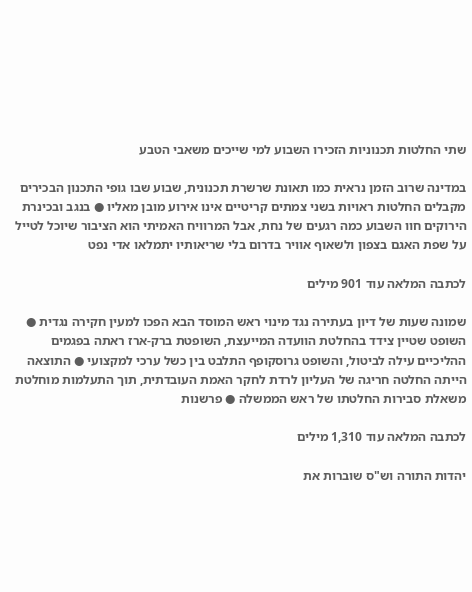שתי החלטות תכנוניות הזכירו השבוע למי שייכים משאבי הטבע

במדינה שרוב הזמן נראית כמו תאונת שרשרת תכנונית, שבוע שבו גופי התכנון הבכירים מקבלים החלטות ראויות בשני צמתים קריטיים אינו אירוע מובן מאליו ● בנגב ובכינרת הירוקים חוו השבוע כמה רגעים של נחת, אבל המרוויח האמיתי הוא הציבור שיוכל לטייל על שפת האגם בצפון ולשאוף אוויר בדרום בלי שריאותיו יתמלאו אדי נפט

לכתבה המלאה עוד 901 מילים

שמונה שעות של דיון בעתירה נגד מינוי ראש המוסד הבא הפכו למעין חקירה נגדית ● השופט שטיין צידד בהחלטת הוועדה המייעצת, השופטת ברק-ארז ראתה בפגמים ההליכיים עילה לביטול, והשופט גרוסקופף התלבט בין כשל ערכי למקצועי ● התוצאה הייתה החלטה חריגה של העליון לרדת לחקר האמת העובדתית, תוך התעלמות מוחלטת משאלת סבירות החלטתו של ראש הממשלה ● פרשנות

לכתבה המלאה עוד 1,310 מילים

יהדות התורה וש"ס שוברות את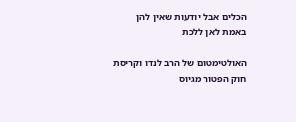הכלים אבל יודעות שאין להן באמת לאן ללכת

האולטימטום של הרב לנדו וקריסת חוק הפטור מגיוס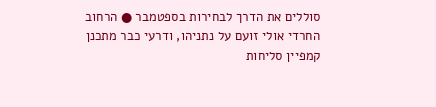סוללים את הדרך לבחירות בספטמבר ● הרחוב החרדי אולי זועם על נתניהו, ודרעי כבר מתכנן קמפיין סליחות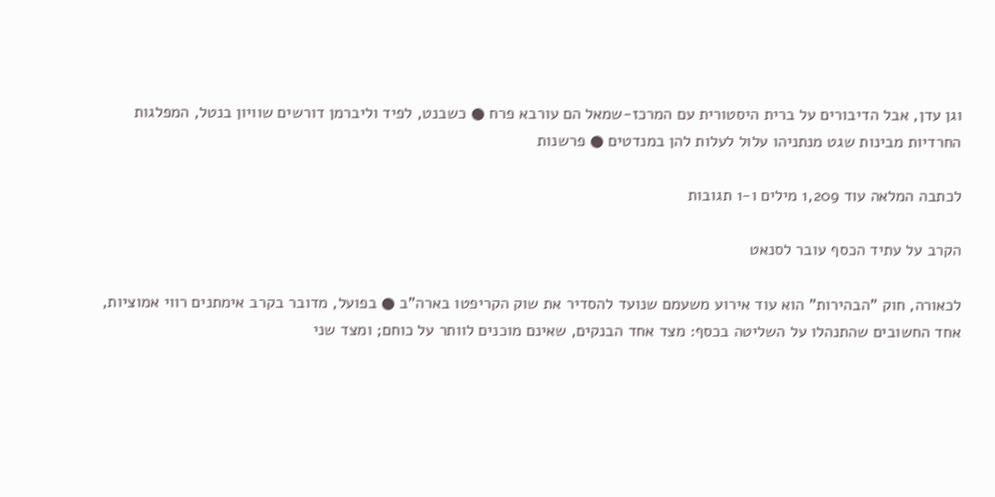וגן עדן, אבל הדיבורים על ברית היסטורית עם המרכז-שמאל הם עורבא פרח ● כשבנט, לפיד וליברמן דורשים שוויון בנטל, המפלגות החרדיות מבינות שגט מנתניהו עלול לעלות להן במנדטים ● פרשנות

לכתבה המלאה עוד 1,209 מילים ו-1 תגובות

הקרב על עתיד הכסף עובר לסנאט

לכאורה, חוק "הבהירות" הוא עוד אירוע משעמם שנועד להסדיר את שוק הקריפטו בארה"ב ● בפועל, מדובר בקרב אימתנים רווי אמוציות, אחד החשובים שהתנהלו על השליטה בכסף: מצד אחד הבנקים, שאינם מוכנים לוותר על כוחם; ומצד שני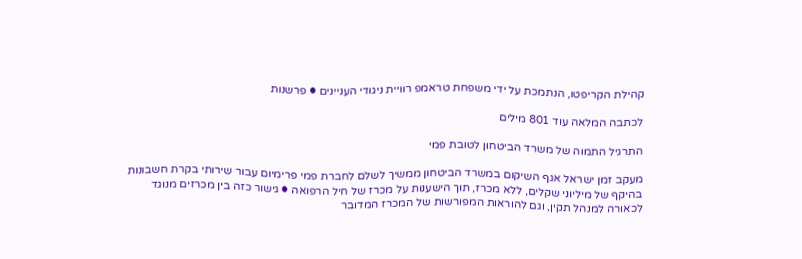קהילת הקריפטו, הנתמכת על ידי משפחת טראמפ רוויית ניגודי העניינים ● פרשנות

לכתבה המלאה עוד 801 מילים

התרגיל התמוה של משרד הביטחון לטובת פמי

מעקב זמן ישראל אגף השיקום במשרד הביטחון ממשיך לשלם לחברת פמי פרימיום עבור שירותי בקרת חשבונות בהיקף של מיליוני שקלים, ללא מכרז, תוך הישענות על מכרז של חיל הרפואה ● גישור כזה בין מכרזים מנוגד לכאורה למנהל תקין, וגם להוראות המפורשות של המכרז המדובר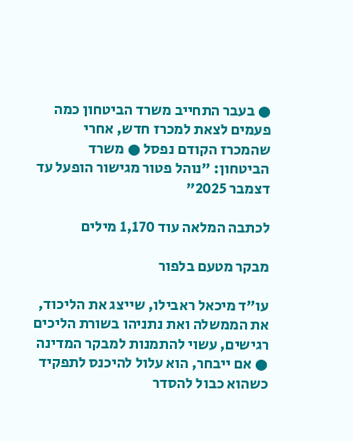● בעבר התחייב משרד הביטחון כמה פעמים לצאת למכרז חדש, אחרי שהמכרז הקודם נפסל ● משרד הביטחון: "נוהל פטור מגישור הופעל עד דצמבר 2025”

לכתבה המלאה עוד 1,170 מילים

מבקר מטעם בלפור

עו"ד מיכאל ראבילו, שייצג את הליכוד, את הממשלה ואת נתניהו בשורת הליכים רגישים, עשוי להתמנות למבקר המדינה ● אם ייבחר, הוא עלול להיכנס לתפקיד כשהוא כבול להסדר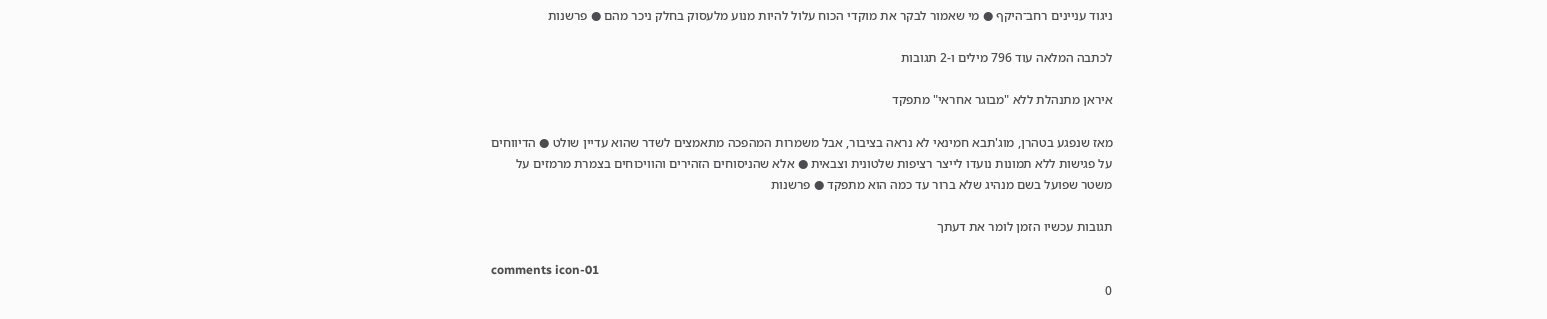ניגוד עניינים רחב־היקף ● מי שאמור לבקר את מוקדי הכוח עלול להיות מנוע מלעסוק בחלק ניכר מהם ● פרשנות

לכתבה המלאה עוד 796 מילים ו-2 תגובות

איראן מתנהלת ללא "מבוגר אחראי" מתפקד

מאז שנפגע בטהרן, מוג'תבא חמינאי לא נראה בציבור, אבל משמרות המהפכה מתאמצים לשדר שהוא עדיין שולט ● הדיווחים על פגישות ללא תמונות נועדו לייצר רציפות שלטונית וצבאית ● אלא שהניסוחים הזהירים והוויכוחים בצמרת מרמזים על משטר שפועל בשם מנהיג שלא ברור עד כמה הוא מתפקד ● פרשנות

תגובות עכשיו הזמן לומר את דעתך

comments icon-01
0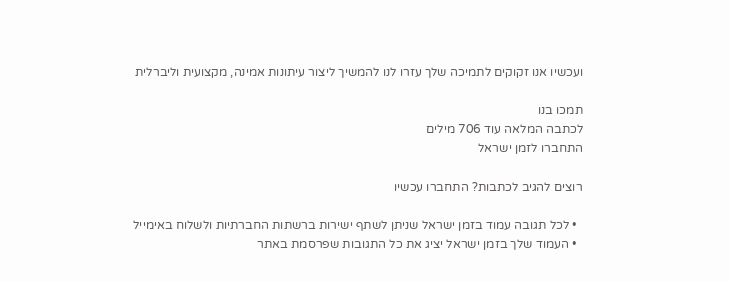ועכשיו אנו זקוקים לתמיכה שלך עזרו לנו להמשיך ליצור עיתונות אמינה, מקצועית וליברלית

תמכו בנו
לכתבה המלאה עוד 706 מילים
התחברו לזמן ישראל

רוצים להגיב לכתבות? התחברו עכשיו

  • לכל תגובה עמוד בזמן ישראל שניתן לשתף ישירות ברשתות החברתיות ולשלוח באימייל
  • העמוד שלך בזמן ישראל יציג את כל התגובות שפרסמת באתר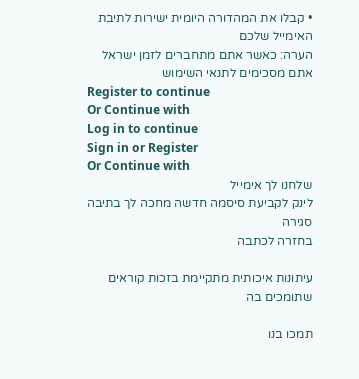• קבלו את המהדורה היומית ישירות לתיבת האימייל שלכם
הערה: כאשר אתם מתחברים לזמן ישראל אתם מסכימים לתנאי השימוש
Register to continue
Or Continue with
Log in to continue
Sign in or Register
Or Continue with
שלחנו לך אימייל
לינק לקביעת סיסמה חדשה מחכה לך בתיבה
סגירה
בחזרה לכתבה

עיתונות איכותית מתקיימת בזכות קוראים שתומכים בה

תמכו בנו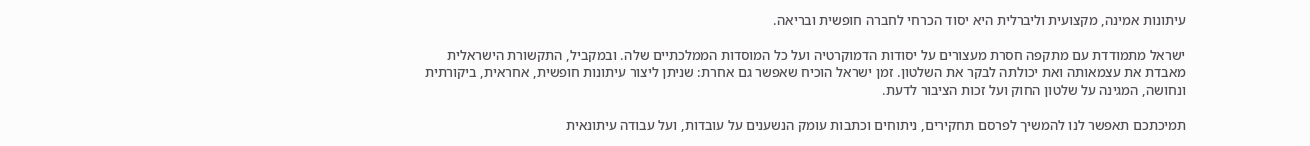עיתונות אמינה, מקצועית וליברלית היא יסוד הכרחי לחברה חופשית ובריאה.

ישראל מתמודדת עם מתקפה חסרת מעצורים על יסודות הדמוקרטיה ועל כל המוסדות הממלכתיים שלה. ובמקביל, התקשורת הישראלית מאבדת את עצמאותה ואת יכולתה לבקר את השלטון. זמן ישראל הוכיח שאפשר גם אחרת: שניתן ליצור עיתונות חופשית, אחראית, ביקורתית ונחושה, המגינה על שלטון החוק ועל זכות הציבור לדעת.

תמיכתכם תאפשר לנו להמשיך לפרסם תחקירים, ניתוחים וכתבות עומק הנשענים על עובדות, ועל עבודה עיתונאית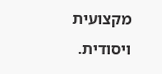מקצועית ויסודית.